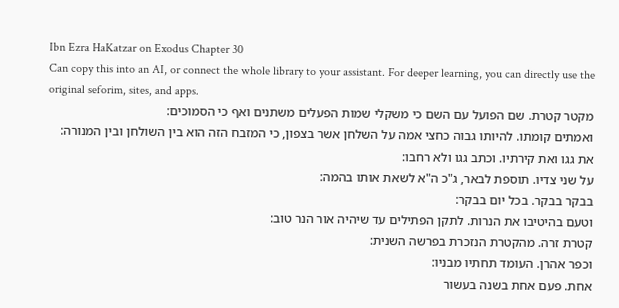Ibn Ezra HaKatzar on Exodus Chapter 30
Can copy this into an AI, or connect the whole library to your assistant. For deeper learning, you can directly use the original seforim, sites, and apps.
מקטר קטרת. שם הפועל עם השם כי משקלי שמות הפעלים משתנים ואף כי הסמוכים:
ואמתים קומתו. להיותו גבוה כחצי אמה על השלחן אשר בצפון, כי המזבח הזה הוא בין השולחן ובין המנורה:
את גגו ואת קירתיו. וכתב גגו ולא רחבו:
על שני צדיו. תוספת לבאר, ג"כ ה"א לשאת אותו בהמה:
בבקר בבקר. בכל יום בבקר:
וטעם בהיטיבו את הנרות. לתקן הפתילים עד שיהיה אור הנר טוב:
קטרת זרה. מהקטרת הנזכרת בפרשה השנית:
וכפר אהרן. העומד תחתיו מבניו:
אחת. פעם אחת בשנה בעשור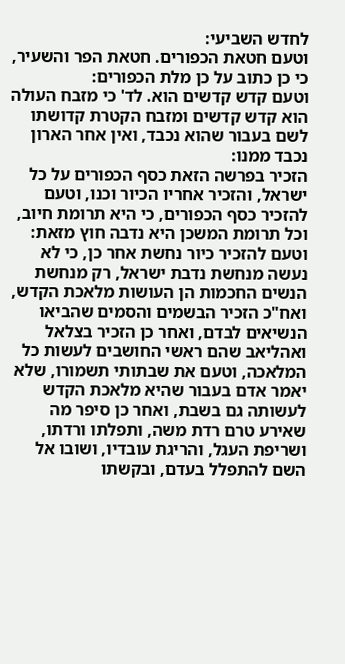לחדש השביעי:
וטעם חטאת הכפורים. חטאת הפר והשעיר, כי כן כתוב על כן מלת הכפורים:
וטעם קדש קדשים הוא. לד' כי מזבח העולה הוא קדש קדשים ומזבח הקטרת קדושתו לשם בעבור שהוא נכבד, ואין אחר הארון נכבד ממנו:
הזכיר בפרשה הזאת כסף הכפורים על כל ישראל, והזכיר אחריו הכיור וכנו, וטעם להזכיר כסף הכפורים, כי היא תרומת חיוב, וכל תרומת המשכן היא נדבה חוץ מזאת:
וטעם להזכיר כיור נחשת אחר כן, כי לא נעשה מנחשת נדבת ישראל, רק מנחשת הנשים החכמות הן העושות מלאכת הקדש, ואח"כ הזכיר הבשמים והסמים שהביאו הנשיאים לבדם, ואחר כן הזכיר בצלאל ואהליאב שהם ראשי החושבים לעשות כל המלאכה, וטעם את שבתותי תשמורו, שלא יאמר אדם בעבור שהיא מלאכת הקדש לעשותה גם בשבת, ואחר כן סיפר מה שאירע טרם רדת משה, ותפלתו ורדתו, ושריפת העגל, והריגת עובדיו, ושובו אל השם להתפלל בעדם, ובקשתו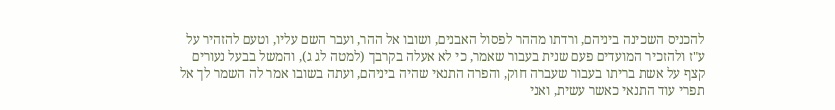להכניס השכינה ביניהם, ורדתו מההר לפסול האבנים, ושובו אל ההר, ועבר השם עליו, וטעם להזהיר על ע"ז ולהזכיר המועדים פעם שנית בעבור שאמר, כי לא אעלה בקרבך (למטה לג ג), והמשל בבעל נעורים קצף על אשת בריתו בעבור שעברה חוק, והפרה התנאי שהיה ביניהם, ועתה בשובו אמר לה השמר לך אל תפרי עוד התנאי כאשר עשית, ואני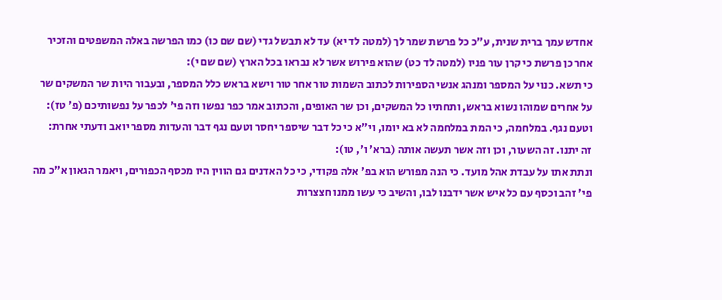אחדש עמך ברית שנית, ע"כ כל פרשת שמר לך (למטה לד יא) עד לא תבשל גדי (שם שם כו) כמו הפרשה באלה המשפטים והזכיר אחר כן פרשת כי קרן עור פניו (למטה לד כט) שהוא פירוש אשר לא נבראו בכל הארץ (שם שם י):
כי תשא. כנוי על המספר ומנהג אנשי הספירות לכתוב השמות טור אחר טור וישא בראש כלל המספר, ובעבור היות שר המשקים שר על אחרים שמוהו נשוא בראש, ותחתיו כל המשקים, וכן שר האופים, והכתוב אמר כפר נפשו וזה פי' לכפר על נפשותיכם (פ' טז):
וטעם נגף. במלחמה, כי המת במלחמה לא בא יומו, וי"א כי כל דבר שיספר יחסר וטעם נגף דבר והעדות מספר יואב ודעתי אחרת:
זה יתנו. זה השעור, וכן וזה אשר תעשה אותה (ברא' ו', טו):
ונתת אתו על עבדת אהל מועד. כי הנה מפורש הוא בפ' אלה פקודי, כי כל האדנים גם הווין היו מכסף הכפורים, ויאמר הגאון א"כ מה פי' זהב וכסף עם כל איש אשר ידבנו לבו, והשיב כי עשו ממנו חצצרות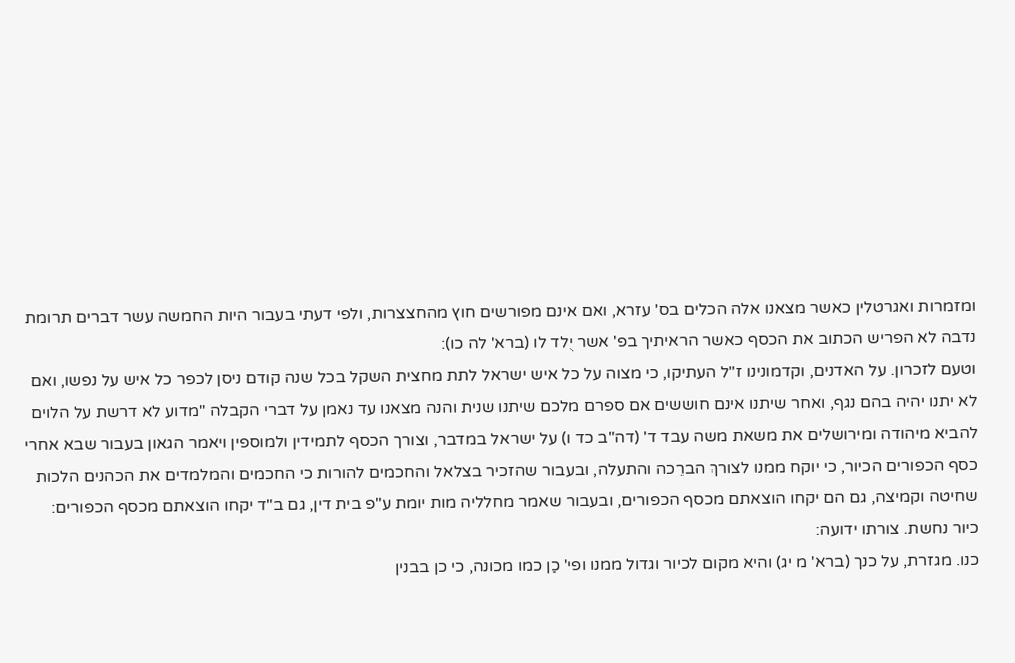ומזמרות ואגרטלין כאשר מצאנו אלה הכלים בס' עזרא, ואם אינם מפורשים חוץ מהחצצרות, ולפי דעתי בעבור היות החמשה עשר דברים תרומת נדבה לא הפריש הכתוב את הכסף כאשר הראיתיך בפ' אשר יֻלד לו (ברא' לה כו):
וטעם לזכרון. על האדנים, וקדמונינו ז"ל העתיקו, כי מצוה על כל איש ישראל לתת מחצית השקל בכל שנה קודם ניסן לכפר כל איש על נפשו, ואם לא יתנו יהיה בהם נגף, ואחר שיתנו אינם חוששים אם ספרם מלכם שיתנו שנית והנה מצאנו עד נאמן על דברי הקבלה "מדוע לא דרשת על הלוים להביא מיהודה ומירושלים את משאת משה עבד ד' (דה"ב כד ו) על ישראל במדבר, וצורך הכסף לתמידין ולמוספין ויאמר הגאון בעבור שבא אחרי כסף הכפורים הכיור, כי יוקח ממנו לצורךְ הברֵכה והתעלה, ובעבור שהזכיר בצלאל והחכמים להורות כי החכמים והמלמדים את הכהנים הלכות שחיטה וקמיצה, גם הם יקחו הוצאתם מכסף הכפורים, ובעבור שאמר מחלליה מות יומת ע"פ בית דין, גם ב"ד יקחו הוצאתם מכסף הכפורים:
כיור נחשת. צורתו ידועה:
כנו. מגזרת, על כנך (ברא' מ יג) והיא מקום לכיור וגדול ממנו ופי' כַן כמו מכונה, כי כן בבנין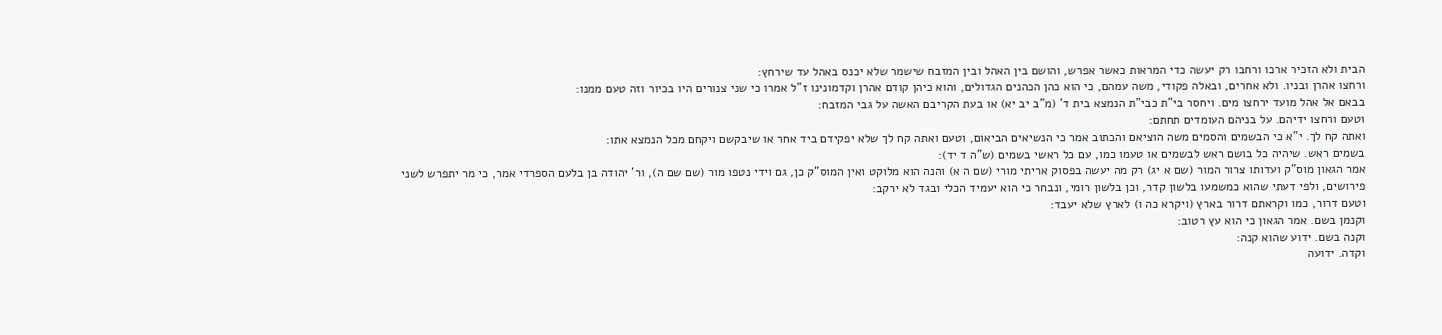הבית ולא הזכיר ארכו ורחבו רק יעשה כדי המראות כאשר אפרש, והושם בין האהל ובין המזבח שישמר שלא יכנס באהל עד שירחץ:
ורחצו אהרן ובניו. ולא אחרים, ובאלה פקודי, משה עמהם, כי הוא כהן הכהנים הגדולים, והוא כיהן קודם אהרן וקדמונינו ז"ל אמרו כי שני צנורים היו בכיור וזה טעם ממנו:
בבאם אל אהל מועד ירחצו מים. ויחסר בי"ת כבי"ת הנמצא בית ד' (מ"ב יב יא) או בעת הקריבם האשה על גבי המזבח:
וטעם ורחצו ידיהם. על בניהם העומדים תחתם:
ואתה קח לך. י"א כי הבשמים והסמים משה הוציאם והכתוב אמר כי הנשיאים הביאום, וטעם ואתה קח לך שלא יפקידם ביד אחר או שיבקשם ויקחם מכל הנמצא אתו:
בשמים ראש. שיהיה כל בושם ראש לבשמים או טעמו כמו, עם כל ראשי בשמים (ש"ה ד יד):
אמר הגאון מוס"ק ועדותו צרור המור (שם א יג) רק מה יעשה בפסוק אריתי מורי (שם ה א) והנה הוא מלוקט ואין המוס"ק כן, גם וידי נטפו מור (שם שם ה), ור' יהודה בן בלעם הספרדי אמר, כי מר יתפרש לשני פירושים, ולפי דעתי שהוא כמשמעו בלשון קדר, וכן בלשון רומי, ונבחר כי הוא יעמיד הכלי ובגד לא ירקב:
וטעם דרור, כמו וקראתם דרור בארץ (ויקרא כה ו) לארץ שלא יעבד:
וקנמן בשם. אמר הגאון כי הוא עץ רטוב:
וקנה בשם. ידוע שהוא קנה:
וקדה. ידועה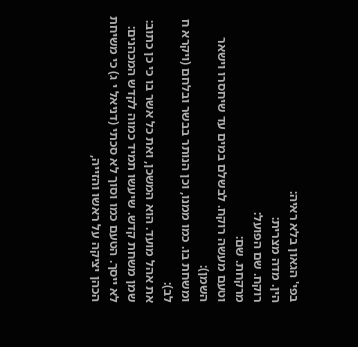בפי' הגאון בלא ראיה:
הין. מדה מצרית:
רוקח. שם הפועל:
מרקחת. שם:
וטעם מעשה רוקח. לבשלם במים עד שיחסרו וישאר השמן):
ומשחת בו. כמו ממנו, וכן הנותר בבשר ובלחם (ויקרא ח לב):
את אהל מועד. הוא המשכן, ואת כל אשר בו כי כן כתוב:
שמן משחת קדש. שיעשו תמיד כמוה לקדש המכהנים:
לא ייסך. הטעם כמו וסוך לא סכתי (דניאל י ג) כי משיחת הכהן יציקה על ראשו והזייה,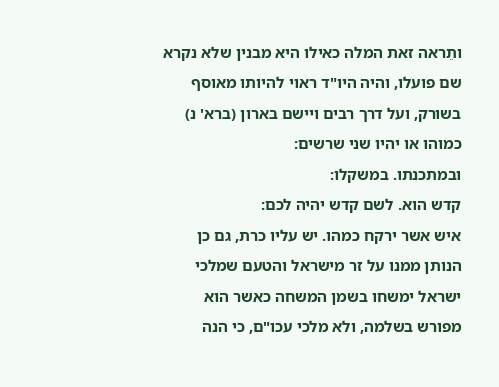ותֵראה זאת המלה כאילו היא מבנין שלא נקרא שם פועלו, והיה היו"ד ראוי להיותו מאוסף בשורק, ועל דרך רבים ויישם בארון (ברא' נ) כמוהו או יהיו שני שרשים:
ובמתכנתו. במשקלו:
קדש הוא. לשם קדש יהיה לכם:
איש אשר ירקח כמהו. יש עליו כרת, גם כן הנותן ממנו על זר מישראל והטעם שמלכי ישראל ימשחו בשמן המשחה כאשר הוא מפורש בשלמה, ולא מלכי עכו"ם, כי הנה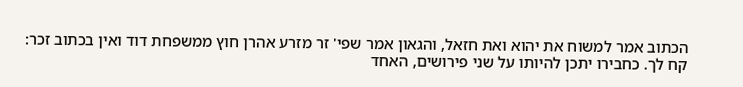הכתוב אמר למשוח את יהוא ואת חזאל, והגאון אמר שפי' זר מזרע אהרן חוץ ממשפחת דוד ואין בכתוב זכר:
קח לך. כחבירו יתכן להיותו על שני פירושים, האחד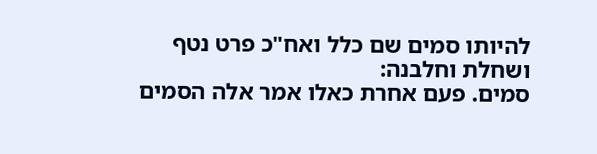להיותו סמים שם כלל ואח"כ פרט נטף ושחלת וחלבנה:
סמים. פעם אחרת כאלו אמר אלה הסמים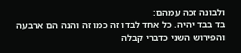ולבונה זכה עמהם:
בד בבד יהיה. כל אחד לבדו זה כמו זה והנה הם ארבעה והפירוש השני כדברי קבלה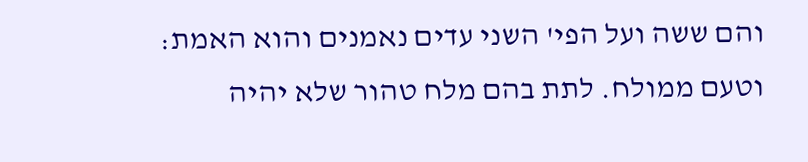והם ששה ועל הפי' השני עדים נאמנים והוא האמת:
וטעם ממולח. לתת בהם מלח טהור שלא יהיה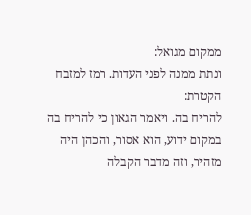ממקום מגואל:
ונתת ממנה לפני העדות. רמז למזבח הקטרת:
להריח בה. ויאמר הגאון כי להריח בה במקום ידוע, הוא אסור, והכהן היה מזהיר, וזה מדבר הקבלה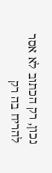נכון, רק הכתוב לא אסר להריח בה רק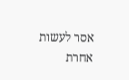אסר לעשות אחרת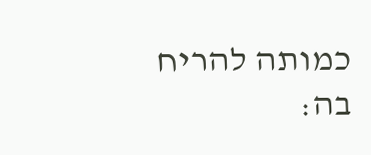כמותה להריח בה: